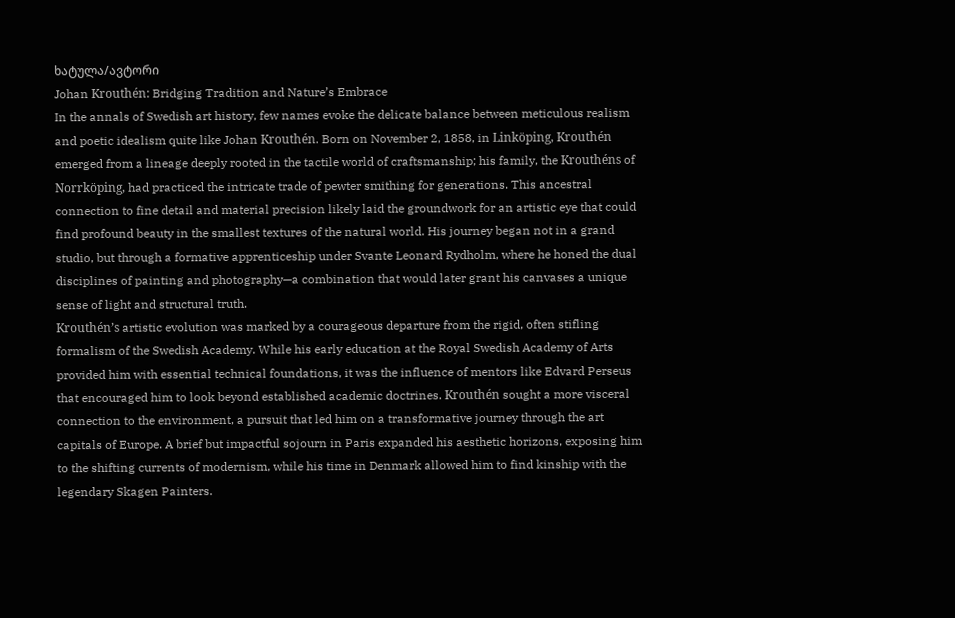ხატულა/ავტორი
Johan Krouthén: Bridging Tradition and Nature’s Embrace
In the annals of Swedish art history, few names evoke the delicate balance between meticulous realism and poetic idealism quite like Johan Krouthén. Born on November 2, 1858, in Linköping, Krouthén emerged from a lineage deeply rooted in the tactile world of craftsmanship; his family, the Krouthéns of Norrköping, had practiced the intricate trade of pewter smithing for generations. This ancestral connection to fine detail and material precision likely laid the groundwork for an artistic eye that could find profound beauty in the smallest textures of the natural world. His journey began not in a grand studio, but through a formative apprenticeship under Svante Leonard Rydholm, where he honed the dual disciplines of painting and photography—a combination that would later grant his canvases a unique sense of light and structural truth.
Krouthén’s artistic evolution was marked by a courageous departure from the rigid, often stifling formalism of the Swedish Academy. While his early education at the Royal Swedish Academy of Arts provided him with essential technical foundations, it was the influence of mentors like Edvard Perseus that encouraged him to look beyond established academic doctrines. Krouthén sought a more visceral connection to the environment, a pursuit that led him on a transformative journey through the art capitals of Europe. A brief but impactful sojourn in Paris expanded his aesthetic horizons, exposing him to the shifting currents of modernism, while his time in Denmark allowed him to find kinship with the legendary Skagen Painters.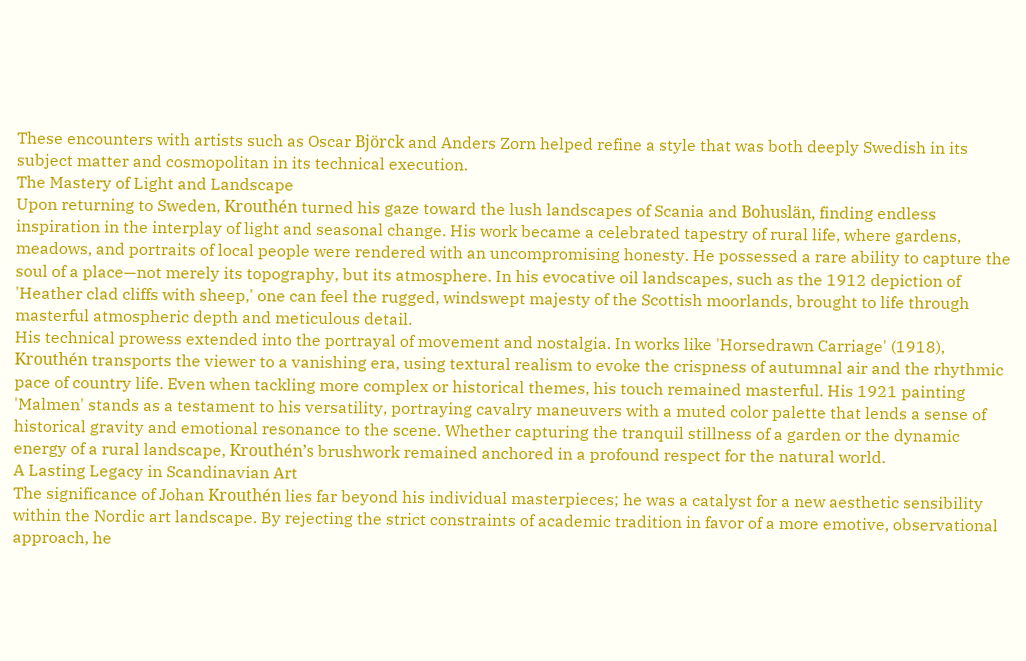These encounters with artists such as Oscar Björck and Anders Zorn helped refine a style that was both deeply Swedish in its subject matter and cosmopolitan in its technical execution.
The Mastery of Light and Landscape
Upon returning to Sweden, Krouthén turned his gaze toward the lush landscapes of Scania and Bohuslän, finding endless inspiration in the interplay of light and seasonal change. His work became a celebrated tapestry of rural life, where gardens, meadows, and portraits of local people were rendered with an uncompromising honesty. He possessed a rare ability to capture the soul of a place—not merely its topography, but its atmosphere. In his evocative oil landscapes, such as the 1912 depiction of 'Heather clad cliffs with sheep,' one can feel the rugged, windswept majesty of the Scottish moorlands, brought to life through masterful atmospheric depth and meticulous detail.
His technical prowess extended into the portrayal of movement and nostalgia. In works like 'Horsedrawn Carriage' (1918), Krouthén transports the viewer to a vanishing era, using textural realism to evoke the crispness of autumnal air and the rhythmic pace of country life. Even when tackling more complex or historical themes, his touch remained masterful. His 1921 painting 'Malmen' stands as a testament to his versatility, portraying cavalry maneuvers with a muted color palette that lends a sense of historical gravity and emotional resonance to the scene. Whether capturing the tranquil stillness of a garden or the dynamic energy of a rural landscape, Krouthén’s brushwork remained anchored in a profound respect for the natural world.
A Lasting Legacy in Scandinavian Art
The significance of Johan Krouthén lies far beyond his individual masterpieces; he was a catalyst for a new aesthetic sensibility within the Nordic art landscape. By rejecting the strict constraints of academic tradition in favor of a more emotive, observational approach, he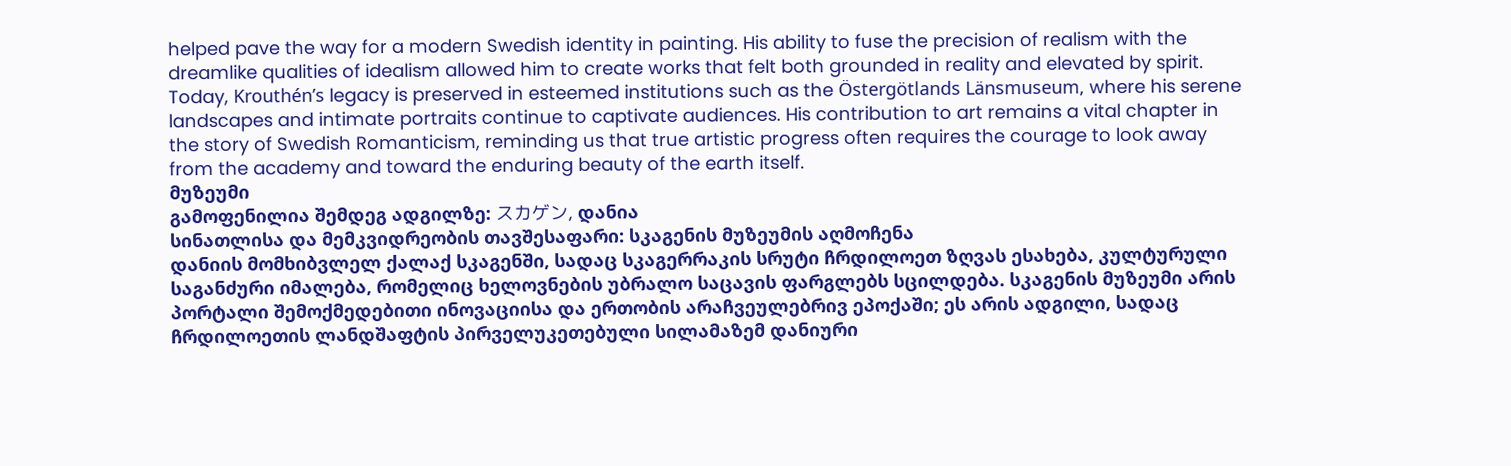helped pave the way for a modern Swedish identity in painting. His ability to fuse the precision of realism with the dreamlike qualities of idealism allowed him to create works that felt both grounded in reality and elevated by spirit.
Today, Krouthén’s legacy is preserved in esteemed institutions such as the Östergötlands Länsmuseum, where his serene landscapes and intimate portraits continue to captivate audiences. His contribution to art remains a vital chapter in the story of Swedish Romanticism, reminding us that true artistic progress often requires the courage to look away from the academy and toward the enduring beauty of the earth itself.
მუზეუმი
გამოფენილია შემდეგ ადგილზე: スカゲン, დანია
სინათლისა და მემკვიდრეობის თავშესაფარი: სკაგენის მუზეუმის აღმოჩენა
დანიის მომხიბვლელ ქალაქ სკაგენში, სადაც სკაგერრაკის სრუტი ჩრდილოეთ ზღვას ესახება, კულტურული საგანძური იმალება, რომელიც ხელოვნების უბრალო საცავის ფარგლებს სცილდება. სკაგენის მუზეუმი არის პორტალი შემოქმედებითი ინოვაციისა და ერთობის არაჩვეულებრივ ეპოქაში; ეს არის ადგილი, სადაც ჩრდილოეთის ლანდშაფტის პირველუკეთებული სილამაზემ დანიური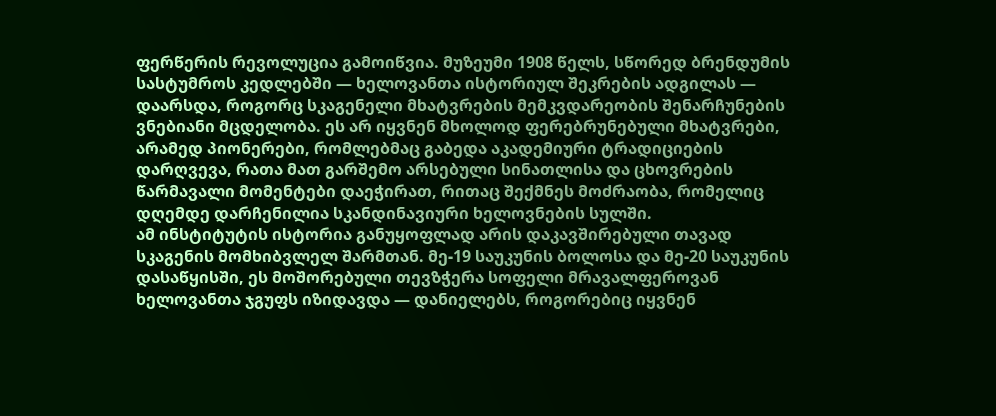ფერწერის რევოლუცია გამოიწვია. მუზეუმი 1908 წელს, სწორედ ბრენდუმის სასტუმროს კედლებში — ხელოვანთა ისტორიულ შეკრების ადგილას — დაარსდა, როგორც სკაგენელი მხატვრების მემკვდარეობის შენარჩუნების ვნებიანი მცდელობა. ეს არ იყვნენ მხოლოდ ფერებრუნებული მხატვრები, არამედ პიონერები, რომლებმაც გაბედა აკადემიური ტრადიციების დარღვევა, რათა მათ გარშემო არსებული სინათლისა და ცხოვრების წარმავალი მომენტები დაეჭირათ, რითაც შექმნეს მოძრაობა, რომელიც დღემდე დარჩენილია სკანდინავიური ხელოვნების სულში.
ამ ინსტიტუტის ისტორია განუყოფლად არის დაკავშირებული თავად სკაგენის მომხიბვლელ შარმთან. მე-19 საუკუნის ბოლოსა და მე-20 საუკუნის დასაწყისში, ეს მოშორებული თევზჭერა სოფელი მრავალფეროვან ხელოვანთა ჯგუფს იზიდავდა — დანიელებს, როგორებიც იყვნენ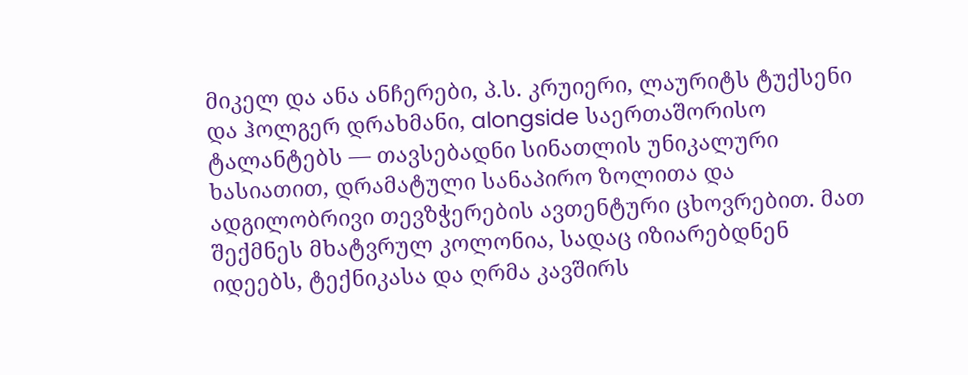მიკელ და ანა ანჩერები, პ.ს. კრუიერი, ლაურიტს ტუქსენი და ჰოლგერ დრახმანი, alongside საერთაშორისო ტალანტებს — თავსებადნი სინათლის უნიკალური ხასიათით, დრამატული სანაპირო ზოლითა და ადგილობრივი თევზჭერების ავთენტური ცხოვრებით. მათ შექმნეს მხატვრულ კოლონია, სადაც იზიარებდნენ იდეებს, ტექნიკასა და ღრმა კავშირს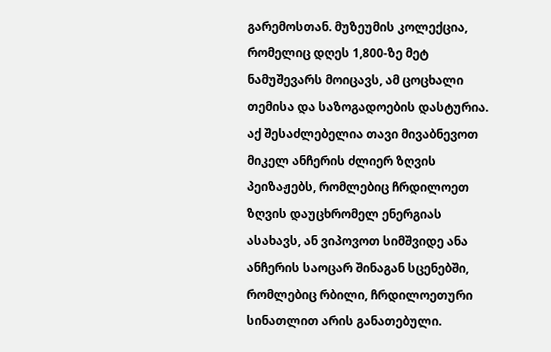გარემოსთან. მუზეუმის კოლექცია, რომელიც დღეს 1,800-ზე მეტ ნამუშევარს მოიცავს, ამ ცოცხალი თემისა და საზოგადოების დასტურია. აქ შესაძლებელია თავი მივაბნევოთ მიკელ ანჩერის ძლიერ ზღვის პეიზაჟებს, რომლებიც ჩრდილოეთ ზღვის დაუცხრომელ ენერგიას ასახავს, ან ვიპოვოთ სიმშვიდე ანა ანჩერის საოცარ შინაგან სცენებში, რომლებიც რბილი, ჩრდილოეთური სინათლით არის განათებული.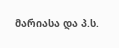მარიასა და პ.ს.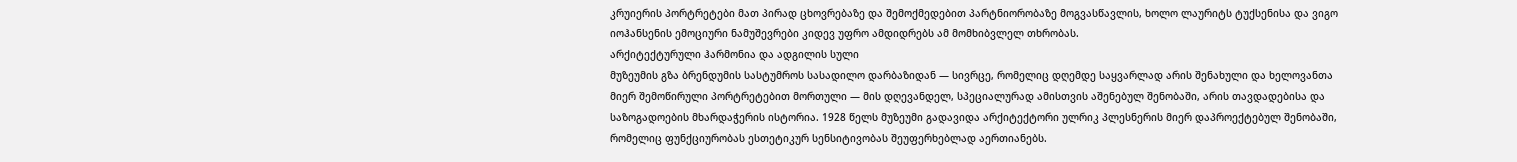კრუიერის პორტრეტები მათ პირად ცხოვრებაზე და შემოქმედებით პარტნიორობაზე მოგვასწავლის, ხოლო ლაურიტს ტუქსენისა და ვიგო იოჰანსენის ემოციური ნამუშევრები კიდევ უფრო ამდიდრებს ამ მომხიბვლელ თხრობას.
არქიტექტურული ჰარმონია და ადგილის სული
მუზეუმის გზა ბრენდუმის სასტუმროს სასადილო დარბაზიდან — სივრცე, რომელიც დღემდე საყვარლად არის შენახული და ხელოვანთა მიერ შემოწირული პორტრეტებით მორთული — მის დღევანდელ, სპეციალურად ამისთვის აშენებულ შენობაში, არის თავდადებისა და საზოგადოების მხარდაჭერის ისტორია. 1928 წელს მუზეუმი გადავიდა არქიტექტორი ულრიკ პლესნერის მიერ დაპროექტებულ შენობაში, რომელიც ფუნქციურობას ესთეტიკურ სენსიტივობას შეუფერხებლად აერთიანებს.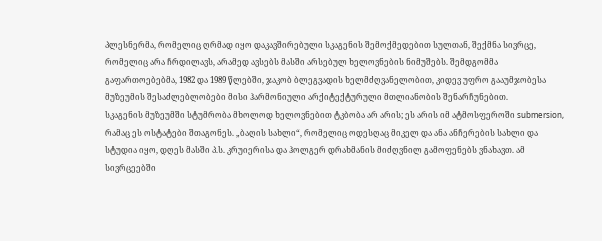პლესნერმა, რომელიც ღრმად იყო დაკავშირებული სკაგენის შემოქმედებით სულთან, შექმნა სივრცე, რომელიც არა ჩრდილავს, არამედ ავსებს მასში არსებულ ხელოვნების ნიმუშებს. შემდგომმა გაფართოებებმა, 1982 და 1989 წლებში, ჯაკობ ბლეგვადის ხელმძღვანელობით, კიდევ უფრო გააუმჯობესა მუზეუმის შესაძლებლობები მისი ჰარმონიული არქიტექტურული მთლიანობის შენარჩუნებით.
სკაგენის მუზეუმში სტუმრობა მხოლოდ ხელოვნებით ტკბობა არ არის; ეს არის იმ ატმოსფეროში submersion, რამაც ეს ოსტატები შთაგონეს. „ბაღის სახლი“, რომელიც ოდესღაც მიკელ და ანა ანჩერების სახლი და სტუდია იყო, დღეს მასში პ.ს. კრუიერისა და ჰოლგერ დრახმანის მიძღვნილ გამოფენებს ვნახავთ. ამ სივრცეებში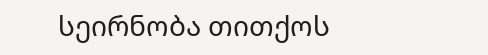სეირნობა თითქოს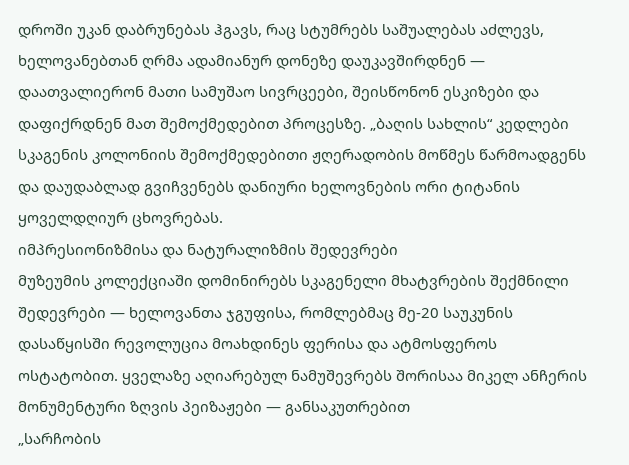დროში უკან დაბრუნებას ჰგავს, რაც სტუმრებს საშუალებას აძლევს, ხელოვანებთან ღრმა ადამიანურ დონეზე დაუკავშირდნენ — დაათვალიერონ მათი სამუშაო სივრცეები, შეისწონონ ესკიზები და დაფიქრდნენ მათ შემოქმედებით პროცესზე. „ბაღის სახლის“ კედლები სკაგენის კოლონიის შემოქმედებითი ჟღერადობის მოწმეს წარმოადგენს და დაუდაბლად გვიჩვენებს დანიური ხელოვნების ორი ტიტანის ყოველდღიურ ცხოვრებას.
იმპრესიონიზმისა და ნატურალიზმის შედევრები
მუზეუმის კოლექციაში დომინირებს სკაგენელი მხატვრების შექმნილი შედევრები — ხელოვანთა ჯგუფისა, რომლებმაც მე-20 საუკუნის დასაწყისში რევოლუცია მოახდინეს ფერისა და ატმოსფეროს ოსტატობით. ყველაზე აღიარებულ ნამუშევრებს შორისაა მიკელ ანჩერის მონუმენტური ზღვის პეიზაჟები — განსაკუთრებით
„სარჩობის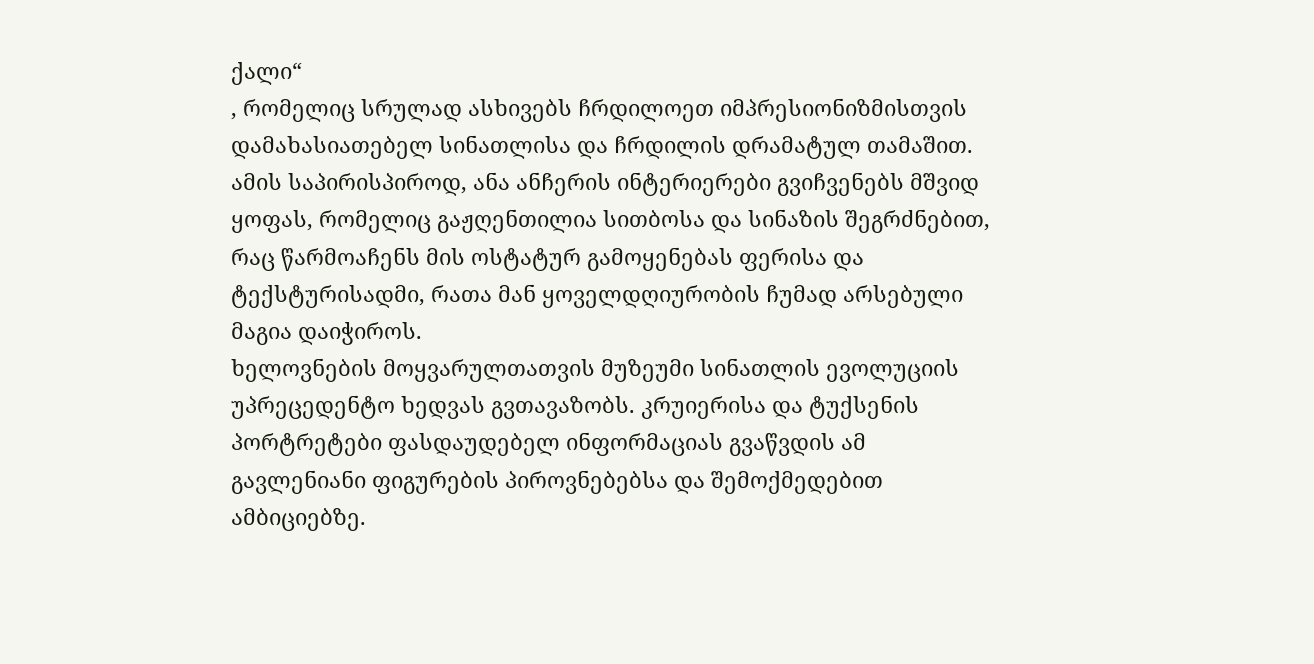ქალი“
, რომელიც სრულად ასხივებს ჩრდილოეთ იმპრესიონიზმისთვის დამახასიათებელ სინათლისა და ჩრდილის დრამატულ თამაშით. ამის საპირისპიროდ, ანა ანჩერის ინტერიერები გვიჩვენებს მშვიდ ყოფას, რომელიც გაჟღენთილია სითბოსა და სინაზის შეგრძნებით, რაც წარმოაჩენს მის ოსტატურ გამოყენებას ფერისა და ტექსტურისადმი, რათა მან ყოველდღიურობის ჩუმად არსებული მაგია დაიჭიროს.
ხელოვნების მოყვარულთათვის მუზეუმი სინათლის ევოლუციის უპრეცედენტო ხედვას გვთავაზობს. კრუიერისა და ტუქსენის პორტრეტები ფასდაუდებელ ინფორმაციას გვაწვდის ამ გავლენიანი ფიგურების პიროვნებებსა და შემოქმედებით ამბიციებზე.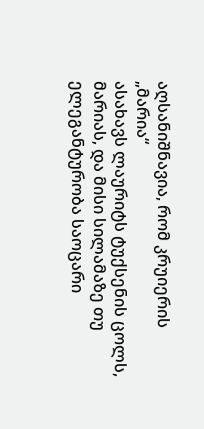აღსანიშნავია, რომ კრუიერის
„მარია“
ასახავს ლაურიტს ტუქსენის ცოლს, მარიას, და მისი სილამაზე თუ ელეგანტურობა საოცარი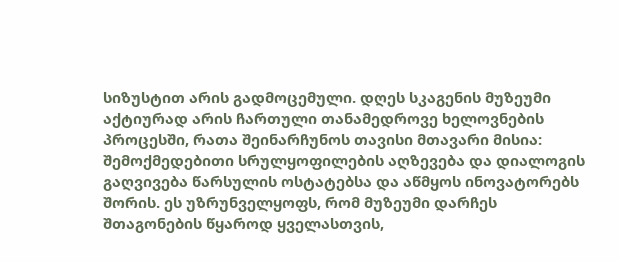სიზუსტით არის გადმოცემული. დღეს სკაგენის მუზეუმი აქტიურად არის ჩართული თანამედროვე ხელოვნების პროცესში, რათა შეინარჩუნოს თავისი მთავარი მისია: შემოქმედებითი სრულყოფილების აღზევება და დიალოგის გაღვივება წარსულის ოსტატებსა და აწმყოს ინოვატორებს შორის. ეს უზრუნველყოფს, რომ მუზეუმი დარჩეს შთაგონების წყაროდ ყველასთვის,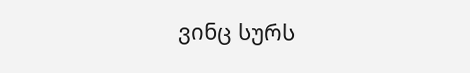ვინც სურს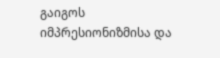გაიგოს იმპრესიონიზმისა და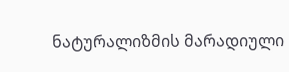ნატურალიზმის მარადიული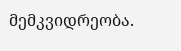მემკვიდრეობა.